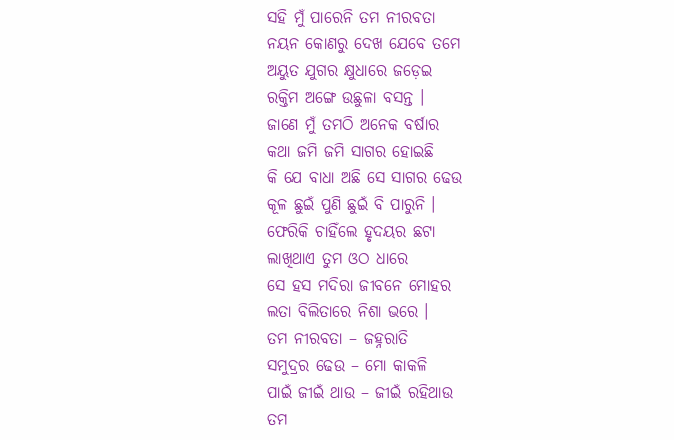ସହି ମୁଁ ପାରେନି ତମ ନୀରବତା
ନୟନ କୋଣରୁ ଦେଖ ଯେବେ ତମେ
ଅୟୁତ ଯୁଗର କ୍ଷୁଧାରେ ଜଡ଼େଇ
ରକ୍ତିମ ଅଙ୍ଗେ ଉଛୁଳା ବସନ୍ତ ।
ଜାଣେ ମୁଁ ତମଠି ଅନେକ ବର୍ଷାର
କଥା ଜମି ଜମି ସାଗର ହୋଇଛି
କି ଯେ ବାଧା ଅଛି ସେ ସାଗର ଢେଉ
କୂଳ ଛୁଇଁ ପୁଣି ଛୁଇଁ ବି ପାରୁନି ।
ଫେରିକି ଚାହିଁଲେ ହୃଦୟର ଛଟା
ଲାଖିଥାଏ ତୁମ ଓଠ ଧାରେ
ସେ ହସ ମଦିରା ଜୀବନେ ମୋହର
ଲତା ବିଲିତାରେ ନିଶା ଭରେ ।
ତମ ନୀରବତା – ଜହ୍ନରାତି
ସମୁଦ୍ରର ଢେଉ – ମୋ କାକଳି
ପାଇଁ ଜୀଇଁ ଥାଉ – ଜୀଇଁ ରହିଥାଉ
ତମ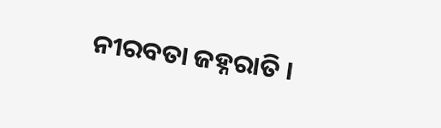ନୀରବତା ଜହ୍ନରାତି ।